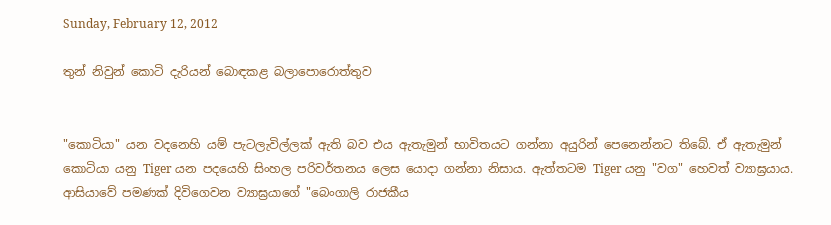Sunday, February 12, 2012

තුන් නිවුන් කොටි දැරියන් බොඳකළ බලාපොරොත්තුව


"කොටියා" යන වදනෙහි යම් පැටලැවිල්ලක්‌ ඇති බව එය ඇතැමුන් භාවිතයට ගන්නා අයුරින් පෙනෙන්නට තිබේ. ඒ ඇතැමුන් කොටියා යනු Tiger යන පදයෙහි සිංහල පරිවර්තනය ලෙස යොදා ගන්නා නිසාය. ඇත්තටම Tiger යනු "වග" හෙවත් ව්‍යාඝ්‍රයාය. ආසියාවේ පමණක්‌ දිවිගෙවන ව්‍යාඝ්‍රයාගේ "බෙංගාලි රාජකීය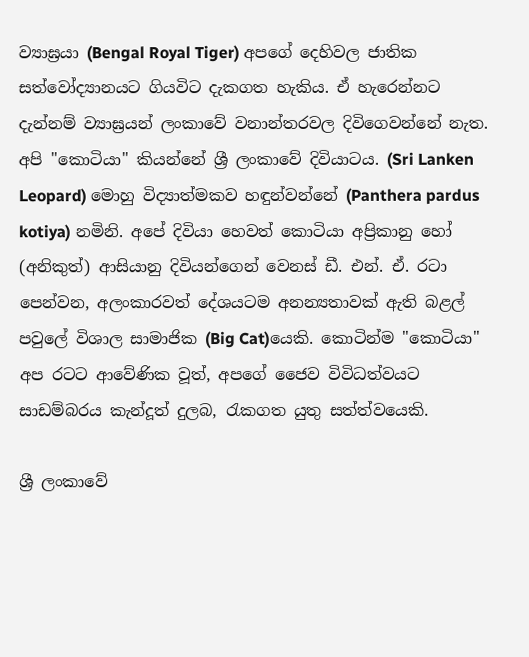ව්‍යාඝ්‍රයා (Bengal Royal Tiger) අපගේ දෙහිවල ජාතික සත්වෝද්‍යානයට ගියවිට දැකගත හැකිය. ඒ හැරෙන්නට දැන්නම් ව්‍යාඝ්‍රයන් ලංකාවේ වනාන්තරවල දිවිගෙවන්නේ නැත. අපි "කොටියා" කියන්නේ ශ්‍රී ලංකාවේ දිවියාටය. (Sri Lanken Leopard) මොහු විද්‍යාත්මකව හඳුන්වන්නේ (Panthera pardus kotiya) නමිනි. අපේ දිවියා හෙවත් කොටියා අප්‍රිකානු හෝ (අනිකුත්) ආසියානු දිවියන්ගෙන් වෙනස්‌ ඩී. එන්. ඒ. රටා පෙන්වන, අලංකාරවත් දේශයටම අනන්‍යතාවක්‌ ඇති බළල් පවුලේ විශාල සාමාජික (Big Cat)යෙකි. කොටින්ම "කොටියා" අප රටට ආවේණික වූත්, අපගේ ජෛව විවිධත්වයට සාඩම්බරය කැන්දූත් දුලබ, රැකගත යුතු සත්ත්වයෙකි.

ශ්‍රී ලංකාවේ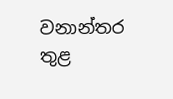වනාන්තර තුළ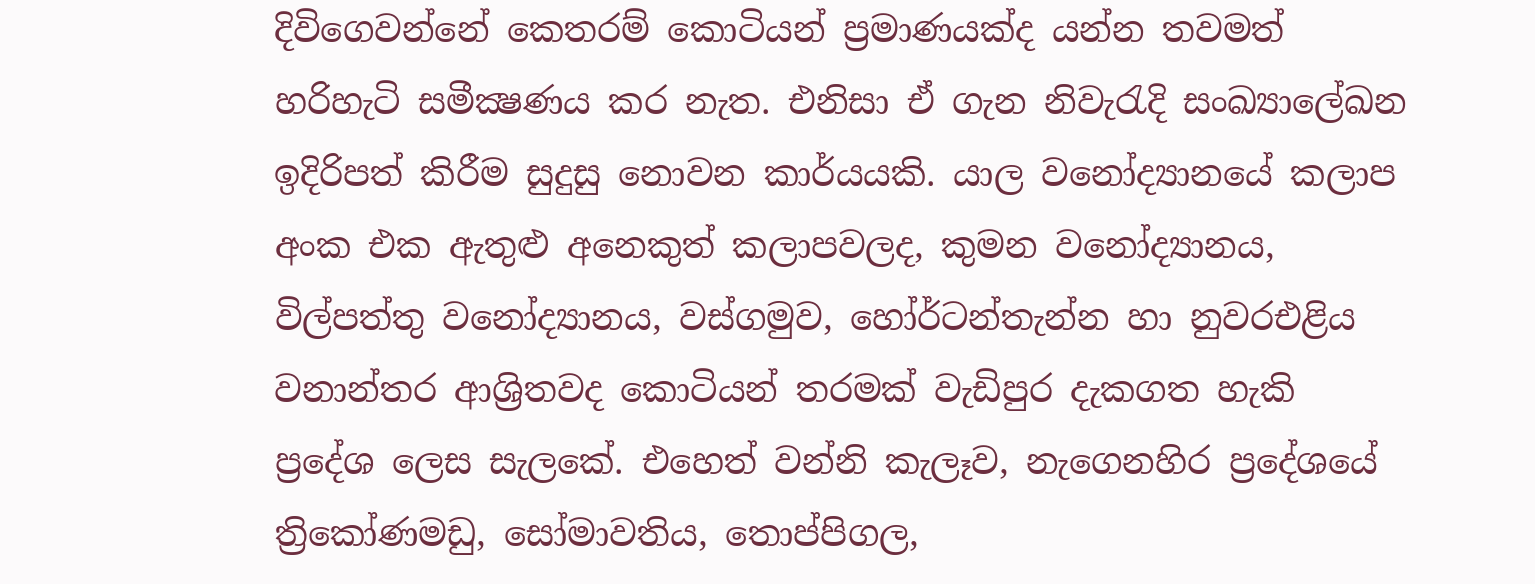දිවිගෙවන්නේ කෙතරම් කොටියන් ප්‍රමාණයක්‌ද යන්න තවමත් හරිහැටි සමීක්‍ෂණය කර නැත. එනිසා ඒ ගැන නිවැරැදි සංඛ්‍යාලේඛන ඉදිරිපත් කිරීම සුදුසු නොවන කාර්යයකි. යාල වනෝද්‍යානයේ කලාප අංක එක ඇතුළු අනෙකුත් කලාපවලද, කුමන වනෝද්‍යානය, විල්පත්තු වනෝද්‍යානය, වස්‌ගමුව, හෝර්ටන්තැන්න හා නුවරඑළිය වනාන්තර ආශ්‍රිතවද කොටියන් තරමක්‌ වැඩිපුර දැකගත හැකි ප්‍රදේශ ලෙස සැලකේ. එහෙත් වන්නි කැලෑව, නැගෙනහිර ප්‍රදේශයේ ත්‍රිකෝණමඩු, සෝමාවතිය, තොප්පිගල,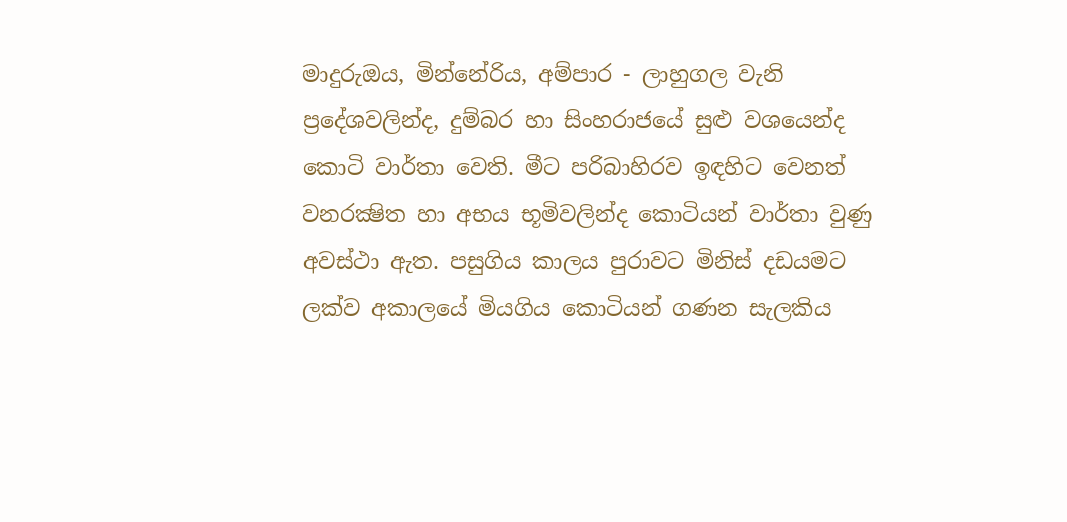මාදුරුඔය, මින්නේරිය, අම්පාර - ලාහුගල වැනි ප්‍රදේශවලින්ද, දුම්බර හා සිංහරාජයේ සුළු වශයෙන්ද කොටි වාර්තා වෙති. මීට පරිබාහිරව ඉඳහිට වෙනත් වනරක්‍ෂිත හා අභය භූමිවලින්ද කොටියන් වාර්තා වුණු අවස්‌ථා ඇත. පසුගිය කාලය පුරාවට මිනිස්‌ දඩයමට ලක්‌ව අකාලයේ මියගිය කොටියන් ගණන සැලකිය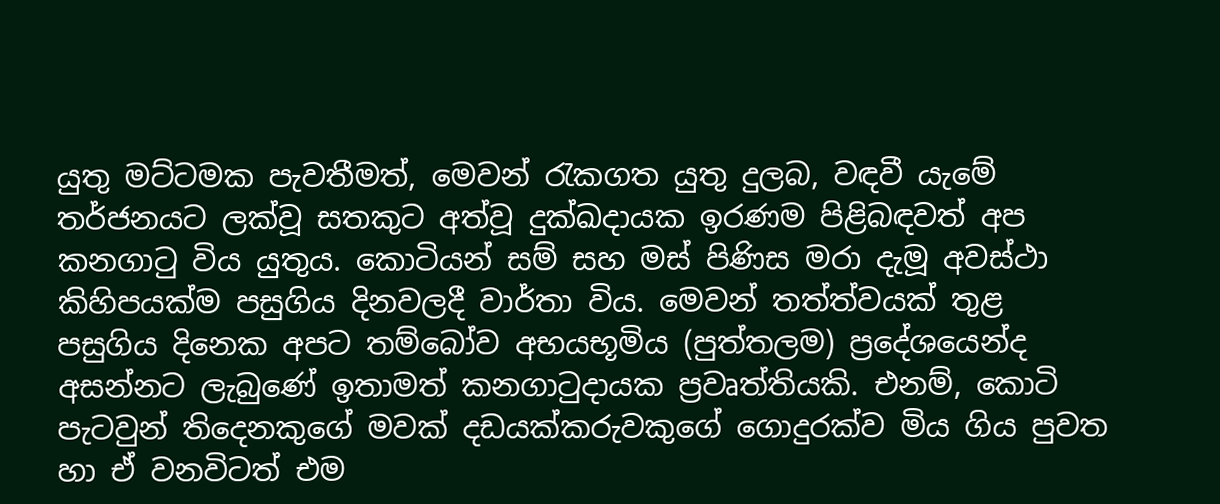යුතු මට්‌ටමක පැවතීමත්, මෙවන් රැකගත යුතු දුලබ, වඳවී යැමේ තර්ජනයට ලක්‌වූ සතකුට අත්වූ දුක්‌ඛදායක ඉරණම පිළිබඳවත් අප කනගාටු විය යුතුය. කොටියන් සම් සහ මස්‌ පිණිස මරා දැමූ අවස්‌ථා කිහිපයක්‌ම පසුගිය දිනවලදී වාර්තා විය. මෙවන් තත්ත්වයක්‌ තුළ පසුගිය දිනෙක අපට තම්බෝව අභයභූමිය (පුත්තලම) ප්‍රදේශයෙන්ද අසන්නට ලැබුණේ ඉතාමත් කනගාටුදායක ප්‍රවෘත්තියකි. එනම්, කොටි පැටවුන් තිදෙනකුගේ මවක්‌ දඩයක්‌කරුවකුගේ ගොදුරක්‌ව මිය ගිය පුවත හා ඒ වනවිටත් එම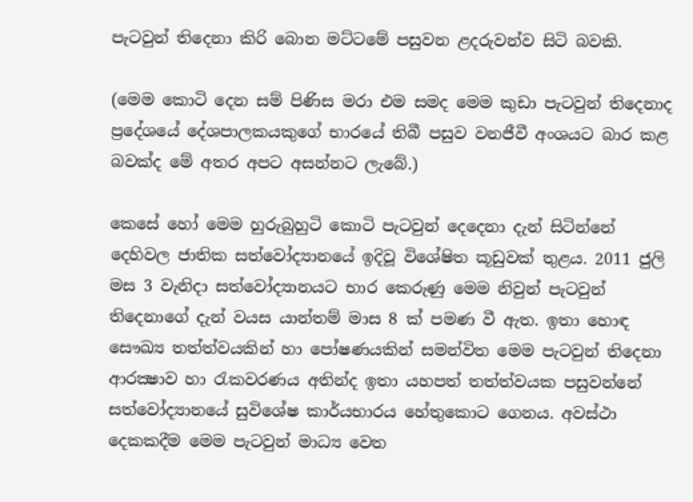පැටවුන් තිදෙනා කිරි බොන මට්‌ටමේ පසුවන ළදරුවන්ව සිටි බවකි.

(මෙම කොටි දෙන සම් පිණිස මරා එම සමද මෙම කුඩා පැටවුන් තිදෙනාද ප්‍රදේශයේ දේශපාලකයකුගේ භාරයේ තිබී පසුව වනජීවී අංශයට බාර කළ බවක්‌ද මේ අතර අපට අසන්නට ලැබේ.)

කෙසේ හෝ මෙම හුරුබුහුටි කොටි පැටවුන් දෙදෙනා දැන් සිටින්නේ දෙහිවල ජාතික සත්වෝද්‍යානයේ ඉදිවූ විශේෂිත කූඩුවක්‌ තුළය. 2011 ජුලි මස 3 වැනිදා සත්වෝද්‍යානයට භාර කෙරුණු මෙම නිවුන් පැටවුන් තිදෙනාගේ දැන් වයස යාන්තම් මාස 8 ක්‌ පමණ වී ඇත. ඉතා හොඳ සෞඛ්‍ය තත්ත්වයකින් හා පෝෂණයකින් සමන්විත මෙම පැටවුන් තිදෙනා ආරක්‍ෂාව හා රැකවරණය අතින්ද ඉතා යහපත් තත්ත්වයක පසුවන්නේ සත්වෝද්‍යානයේ සුවිශේෂ කාර්යභාරය හේතුකොට ගෙනය. අවස්‌ථා දෙකකදීම මෙම පැටවුන් මාධ්‍ය වෙත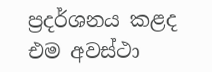ප්‍රදර්ශනය කළද එම අවස්‌ථා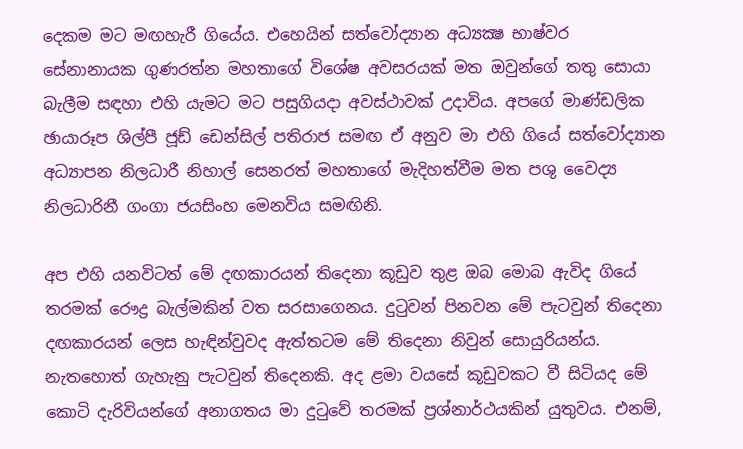දෙකම මට මඟහැරී ගියේය. එහෙයින් සත්වෝද්‍යාන අධ්‍යක්‍ෂ භාෂ්වර සේනානායක ගුණරත්න මහතාගේ විශේෂ අවසරයක්‌ මත ඔවුන්ගේ තතු සොයා බැලීම සඳහා එහි යැමට මට පසුගියදා අවස්‌ථාවක්‌ උදාවිය. අපගේ මාණ්‌ඩලික ඡායාරූප ශිල්පී ජූඩ් ඩෙන්සිල් පතිරාජ සමඟ ඒ අනුව මා එහි ගියේ සත්වෝද්‍යාන අධ්‍යාපන නිලධාරී නිහාල් සෙනරත් මහතාගේ මැදිහත්වීම මත පශු වෛද්‍ය නිලධාරිනී ගංගා ජයසිංහ මෙනවිය සමඟිනි.

අප එහි යනවිටත් මේ දඟකාරයන් තිදෙනා කූඩුව තුළ ඔබ මොබ ඇවිද ගියේ තරමක්‌ රෞද්‍ර බැල්මකින් වත සරසාගෙනය. දුටුවන් පිනවන මේ පැටවුන් තිදෙනා දඟකාරයන් ලෙස හැඳින්වුවද ඇත්තටම මේ තිදෙනා නිවුන් සොයුරියන්ය. නැතහොත් ගැහැනු පැටවුන් තිදෙනකි. අද ළමා වයසේ කූඩුවකට වී සිටියද මේ කොටි දැරිවියන්ගේ අනාගතය මා දුටුවේ තරමක්‌ ප්‍රශ්නාර්ථයකින් යුතුවය. එනම්,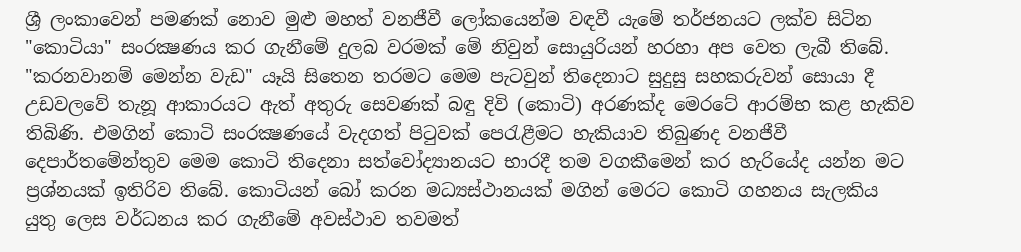ශ්‍රී ලංකාවෙන් පමණක්‌ නොව මුළු මහත් වනජීවී ලෝකයෙන්ම වඳවී යැමේ තර්ජනයට ලක්‌ව සිටින "කොටියා" සංරක්‍ෂණය කර ගැනීමේ දුලබ වරමක්‌ මේ නිවුන් සොයුරියන් හරහා අප වෙත ලැබී තිබේ. "කරනවානම් මෙන්න වැඩ" යෑයි සිතෙන තරමට මෙම පැටවුන් තිදෙනාට සුදුසු සහකරුවන් සොයා දී උඩවලවේ තැනූ ආකාරයට ඇත් අතුරු සෙවණක්‌ බඳු දිවි (කොටි) අරණක්‌ද මෙරටේ ආරම්භ කළ හැකිව තිබිණි. එමගින් කොටි සංරක්‍ෂණයේ වැදගත් පිටුවක්‌ පෙරැළීමට හැකියාව තිබුණද වනජීවී දෙපාර්තමේන්තුව මෙම කොටි තිදෙනා සත්වෝද්‍යානයට භාරදී තම වගකීමෙන් කර හැරියේද යන්න මට ප්‍රශ්නයක්‌ ඉතිරිව තිබේ. කොටියන් බෝ කරන මධ්‍යස්‌ථානයක්‌ මගින් මෙරට කොටි ගහනය සැලකිය යුතු ලෙස වර්ධනය කර ගැනීමේ අවස්‌ථාව තවමත්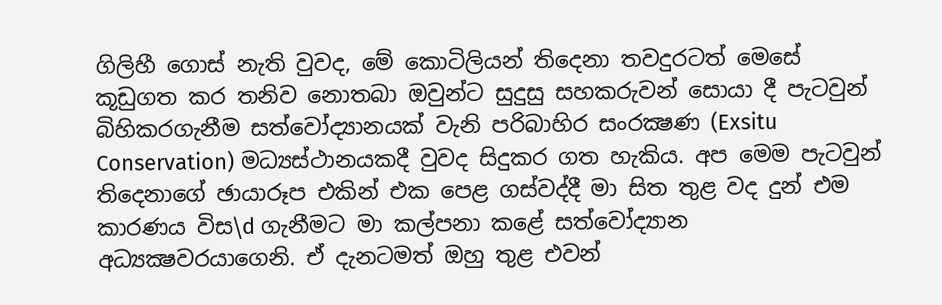ගිලිහී ගොස්‌ නැති වුවද, මේ කොටිලියන් තිදෙනා තවදුරටත් මෙසේ කූඩුගත කර තනිව නොතබා ඔවුන්ට සුදුසු සහකරුවන් සොයා දී පැටවුන් බිහිකරගැනීම සත්වෝද්‍යානයක්‌ වැනි පරිබාහිර සංරක්‍ෂණ (Exsitu Conservation) මධ්‍යස්‌ථානයකදී වුවද සිදුකර ගත හැකිය. අප මෙම පැටවුන් තිදෙනාගේ ඡායාරූප එකින් එක පෙළ ගස්‌වද්දී මා සිත තුළ වද දුන් එම කාරණය විස\d ගැනීමට මා කල්පනා කළේ සත්වෝද්‍යාන අධ්‍යක්‍ෂවරයාගෙනි. ඒ දැනටමත් ඔහු තුළ එවන්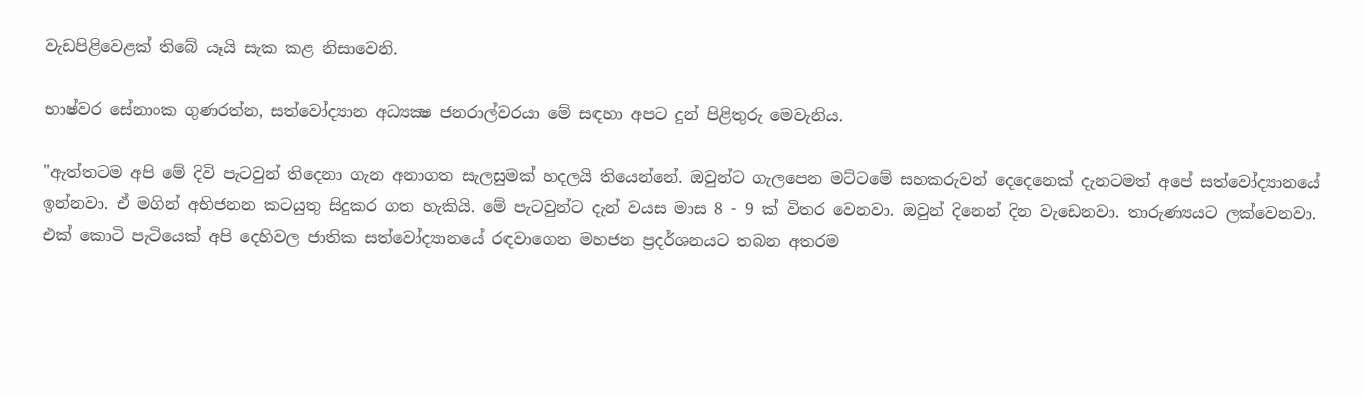වැඩපිළිවෙළක්‌ තිබේ යෑයි සැක කළ නිසාවෙනි.

භාෂ්වර සේනාංක ගුණරත්න, සත්වෝද්‍යාන අධ්‍යක්‍ෂ ජනරාල්වරයා මේ සඳහා අපට දුන් පිළිතුරු මෙවැනිය.

"ඇත්තටම අපි මේ දිවි පැටවුන් තිදෙනා ගැන අනාගත සැලසුමක්‌ හදලයි තියෙන්නේ. ඔවුන්ට ගැලපෙන මට්‌ටමේ සහකරුවන් දෙදෙනෙක්‌ දැනටමත් අපේ සත්වෝද්‍යානයේ ඉන්නවා. ඒ මගින් අභිජනන කටයුතු සිදුකර ගත හැකියි. මේ පැටවුන්ට දැන් වයස මාස 8 - 9 ක්‌ විතර වෙනවා. ඔවුන් දිනෙන් දින වැඩෙනවා. තාරුණ්‍යයට ලක්‌වෙනවා. එක්‌ කොටි පැටියෙක්‌ අපි දෙහිවල ජාතික සත්වෝද්‍යානයේ රඳවාගෙන මහජන ප්‍රදර්ශනයට තබන අතරම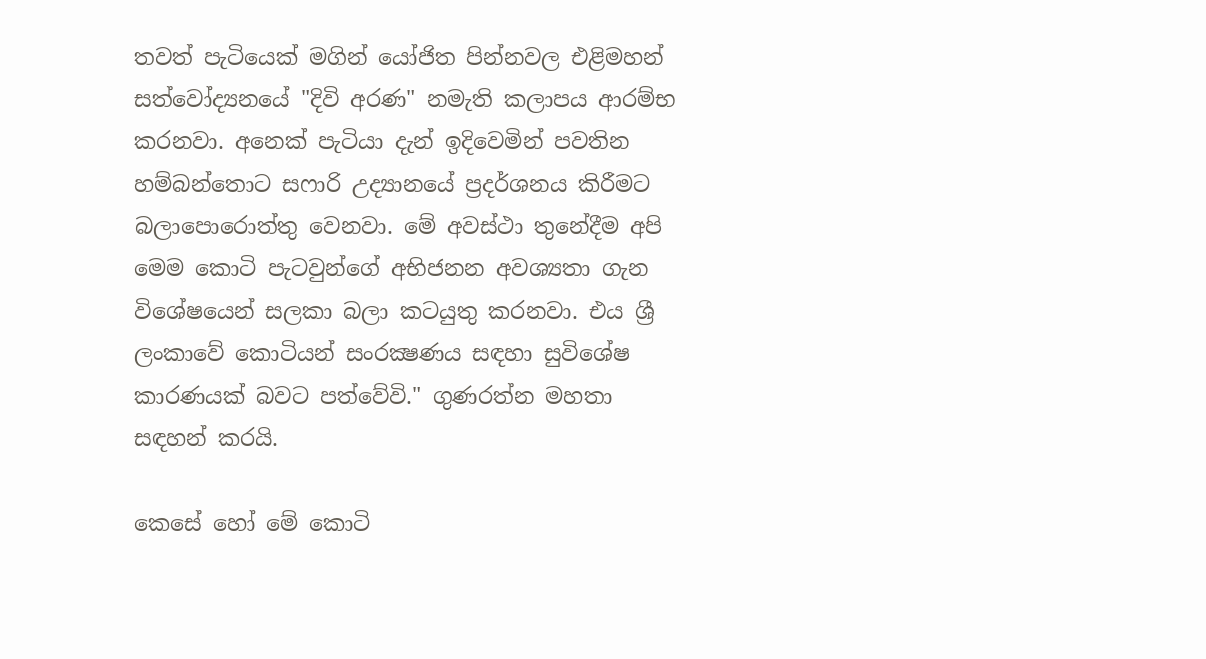තවත් පැටියෙක්‌ මගින් යෝජිත පින්නවල එළිමහන් සත්වෝද්‍යනයේ "දිවි අරණ" නමැති කලාපය ආරම්භ කරනවා. අනෙක්‌ පැටියා දැන් ඉදිවෙමින් පවතින හම්බන්තොට සෆාරි උද්‍යානයේ ප්‍රදර්ශනය කිරීමට බලාපොරොත්තු වෙනවා. මේ අවස්‌ථා තුනේදීම අපි මෙම කොටි පැටවුන්ගේ අභිජනන අවශ්‍යතා ගැන විශේෂයෙන් සලකා බලා කටයුතු කරනවා. එය ශ්‍රී ලංකාවේ කොටියන් සංරක්‍ෂණය සඳහා සුවිශේෂ කාරණයක්‌ බවට පත්වේවි." ගුණරත්න මහතා සඳහන් කරයි.

කෙසේ හෝ මේ කොටි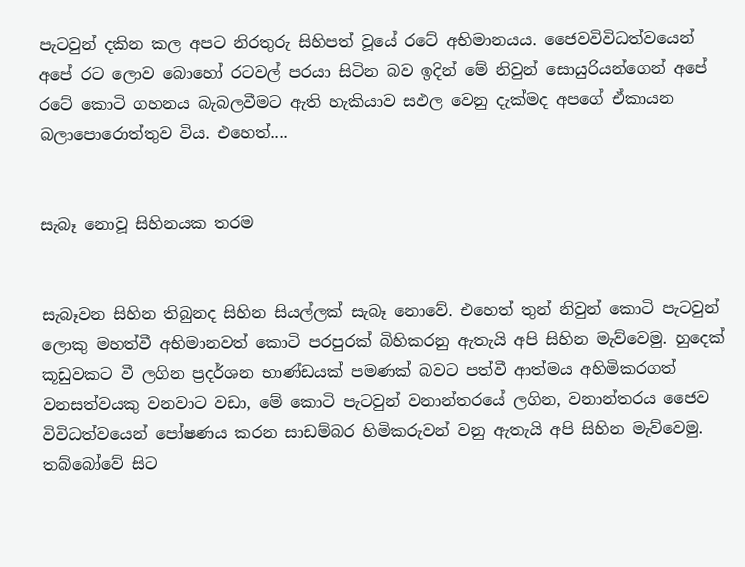පැටවුන් දකින කල අපට නිරතුරු සිහිපත් වූයේ රටේ අභිමානයය. ජෛවවිවිධත්වයෙන් අපේ රට ලොව බොහෝ රටවල් පරයා සිටින බව ඉදින් මේ නිවුන් සොයුරියන්ගෙන් අපේ රටේ කොටි ගහනය බැබලවීමට ඇති හැකියාව සඵල වෙනු දැක්‌මද අපගේ ඒකායන බලාපොරොත්තුව විය. එහෙත්....


සැබෑ නොවූ සිහිනයක තරම


සැබෑවන සිහින තිබුනද සිහින සියල්ලක්‌ සැබෑ නොවේ. එහෙත් තුන් නිවුන් කොටි පැටවුන් ලොකු මහත්වී අභිමානවත් කොටි පරපුරක්‌ බිහිකරනු ඇතැයි අපි සිහින මැව්වෙමු. හුදෙක්‌ කූඩුවකට වී ලගින ප්‍රදර්ශන භාණ්‌ඩයක්‌ පමණක්‌ බවට පත්වී ආත්මය අහිමිකරගත් වනසත්වයකු වනවාට වඩා, මේ කොටි පැටවුන් වනාන්තරයේ ලගින, වනාන්තරය ජෛව විවිධත්වයෙන් පෝෂණය කරන සාඩම්බර හිමිකරුවන් වනු ඇතැයි අපි සිහින මැව්වෙමු. තබ්බෝවේ සිට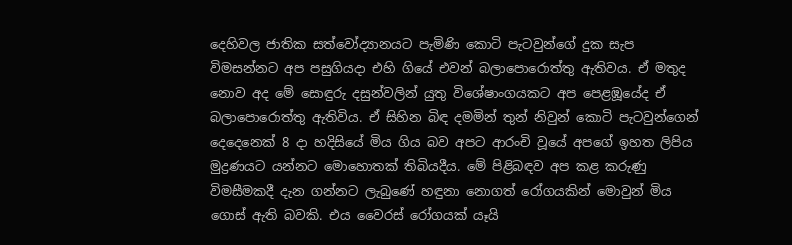දෙහිවල ජාතික සත්වෝද්‍යානයට පැමිණි කොටි පැටවුන්ගේ දුක සැප විමසන්නට අප පසුගියදා එහි ගියේ එවන් බලාපොරොත්තු ඇතිවය. ඒ මතුද නොව අද මේ සොඳුරු දසුන්වලින් යුතු විශේෂාංගයකට අප පෙළඹූයේද ඒ බලාපොරොත්තු ඇතිවිය. ඒ සිහින බිඳ දමමින් තුන් නිවුන් කොටි පැටවුන්ගෙන් දෙදෙනෙක්‌ 8 දා හදිසියේ මිය ගිය බව අපට ආරංචි වූයේ අපගේ ඉහත ලිපිය මුද්‍රණයට යන්නට මොහොතක්‌ තිබියදීය. මේ පිළිබඳව අප කළ කරුණු විමසීමකදී දැන ගන්නට ලැබුණේ හඳුනා නොගත් රෝගයකින් මොවුන් මිය ගොස්‌ ඇති බවකි. එය වෛරස්‌ රෝගයක්‌ යෑයි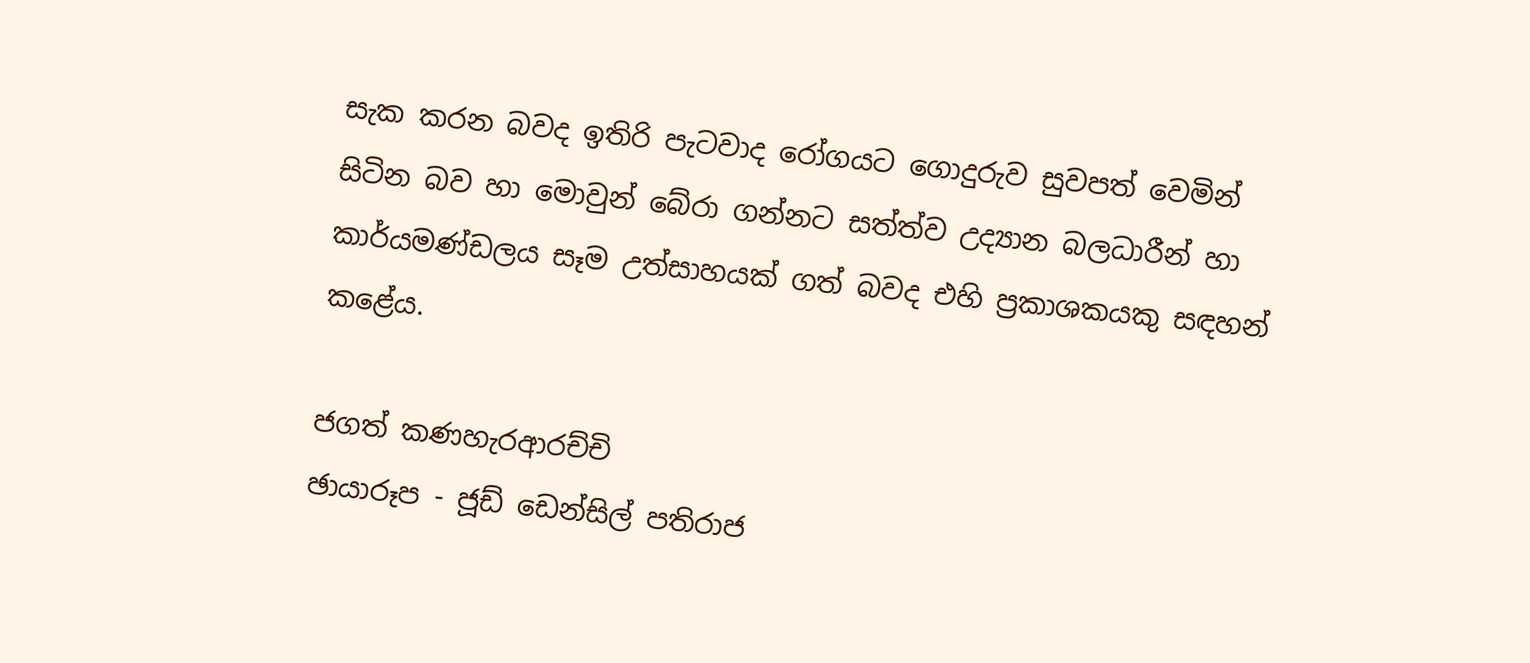සැක කරන බවද ඉතිරි පැටවාද රෝගයට ගොදුරුව සුවපත් වෙමින් සිටින බව හා මොවුන් බේරා ගන්නට සත්ත්ව උද්‍යාන බලධාරීන් හා කාර්යමණ්‌ඩලය සෑම උත්සාහයක්‌ ගත් බවද එහි ප්‍රකාශකයකු සඳහන් කළේය.

ජගත් කණහැරආරච්චි
ඡායාරූප - ජූඩ් ඩෙන්සිල් පතිරාජ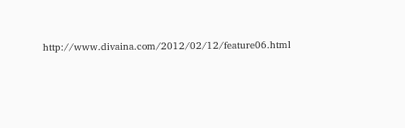http://www.divaina.com/2012/02/12/feature06.html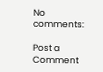No comments:

Post a Comment